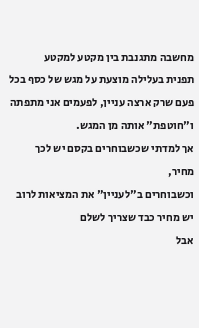מחשבה מתגנבת בין מקטע למקטע
תפנית בעלילה מוצעת על מגש של כסף בכל
פעם שרק ארצה עניין, לפעמים אני מתפתה ו"חוטפת" אותה מן המגש.
אך למדתי שכשבוחרים בקסם יש לכך מחיר,
וכשבוחרים ב"לעניין" את המציאות לרוב יש מחיר כבד שצריך לשלם
אבל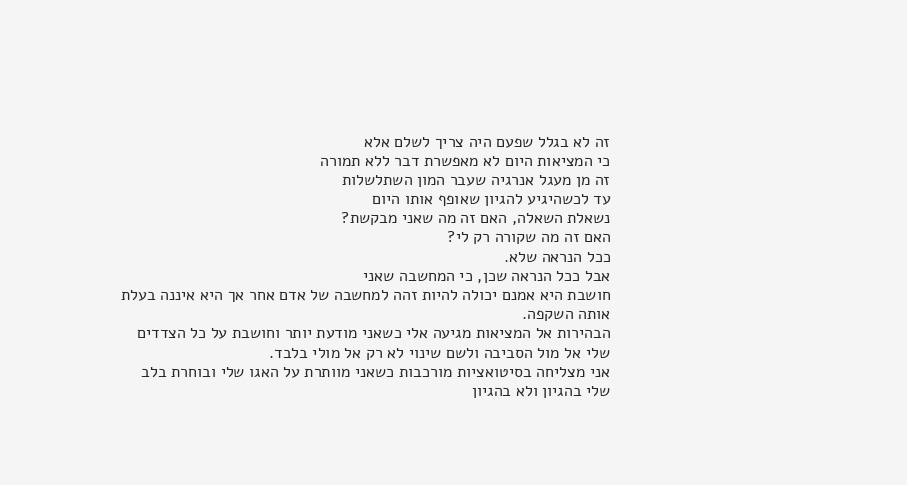זה לא בגלל שפעם היה צריך לשלם אלא
כי המציאות היום לא מאפשרת דבר ללא תמורה
זה מן מעגל אנרגיה שעבר המון השתלשלות
עד לכשהיגיע להגיון שאופף אותו היום
נשאלת השאלה, האם זה מה שאני מבקשת?
האם זה מה שקורה רק לי?
ככל הנראה שלא.
אבל ככל הנראה שכן, כי המחשבה שאני
חושבת היא אמנם יכולה להיות זהה למחשבה של אדם אחר אך היא איננה בעלת אותה השקפה.
הבהירות אל המציאות מגיעה אלי כשאני מודעת יותר וחושבת על כל הצדדים
שלי אל מול הסביבה ולשם שינוי לא רק אל מולי בלבד.
אני מצליחה בסיטואציות מורכבות כשאני מוותרת על האגו שלי ובוחרת בלב
שלי בהגיון ולא בהגיון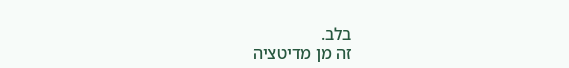בלב.
זה מן מדיטציה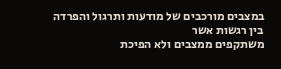במצבים מורכבים של מודעות ותרגול והפרדה בין רגשות אשר
משתקפים ממצבים ולא הפיכת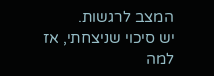המצב לרגשות.
יש סיכוי שניצחתי, אז למה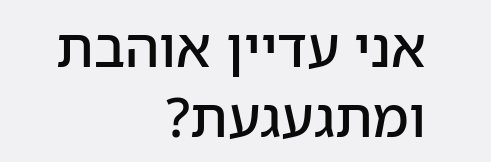אני עדיין אוהבת ומתגעגעת?